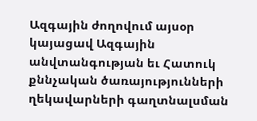Ազգային ժողովում այսօր կայացավ Ազգային անվտանգության եւ Հատուկ քննչական ծառայությունների ղեկավարների գաղտնալսման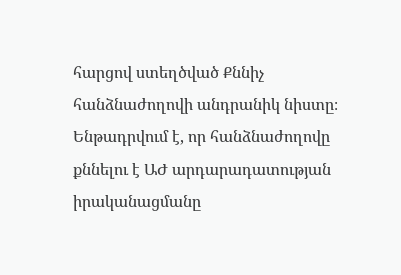հարցով ստեղծված Քննիչ հանձնաժողովի անդրանիկ նիստը։
Ենթադրվում է, որ հանձնաժողովը քննելու է ԱԺ արդարադատության իրականացմանը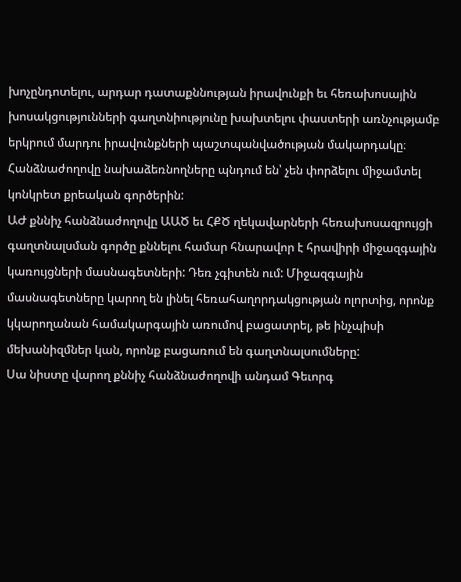խոչընդոտելու, արդար դատաքննության իրավունքի եւ հեռախոսային խոսակցությունների գաղտնիությունը խախտելու փաստերի առնչությամբ երկրում մարդու իրավունքների պաշտպանվածության մակարդակը։
Հանձնաժողովը նախաձեռնողները պնդում են՝ չեն փորձելու միջամտել կոնկրետ քրեական գործերին:
ԱԺ քննիչ հանձնաժողովը ԱԱԾ եւ ՀՔԾ ղեկավարների հեռախոսազրույցի գաղտնալսման գործը քննելու համար հնարավոր է հրավիրի միջազգային կառույցների մասնագետների: Դեռ չգիտեն ում: Միջազգային մասնագետները կարող են լինել հեռահաղորդակցության ոլորտից, որոնք կկարողանան համակարգային առումով բացատրել, թե ինչպիսի մեխանիզմներ կան, որոնք բացառում են գաղտնալսումները:
Սա նիստը վարող քննիչ հանձնաժողովի անդամ Գեւորգ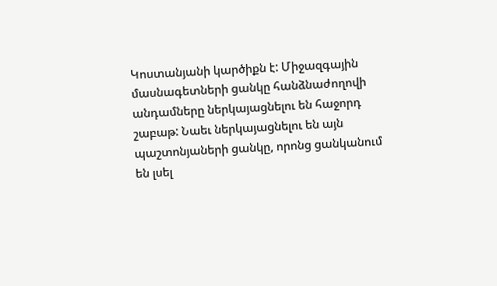Կոստանյանի կարծիքն է: Միջազգային մասնագետների ցանկը հանձնաժողովի անդամները ներկայացնելու են հաջորդ շաբաթ: Նաեւ ներկայացնելու են այն պաշտոնյաների ցանկը, որոնց ցանկանում են լսել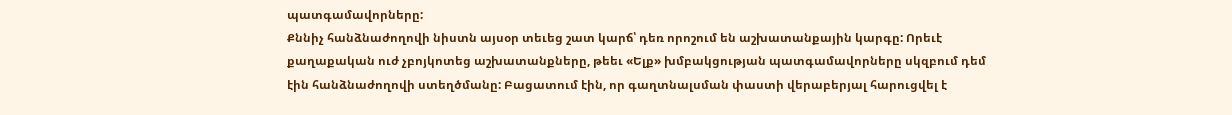պատգամավորները:
Քննիչ հանձնաժողովի նիստն այսօր տեւեց շատ կարճ՝ դեռ որոշում են աշխատանքային կարգը: Որեւէ քաղաքական ուժ չբոյկոտեց աշխատանքները, թեեւ «Ելք» խմբակցության պատգամավորները սկզբում դեմ էին հանձնաժողովի ստեղծմանը: Բացատում էին, որ գաղտնալսման փաստի վերաբերյալ հարուցվել է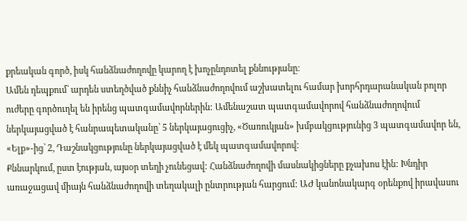քրեական գործ, իսկ հանձնաժողովը կարող է խոչընդոտել քննությանը։
Ամեն դեպքում՝ արդեն ստեղծված քննիչ հանձնաժողովում աշխատելու համար խորհրդարանական բոլոր ուժերը գործուղել են իրենց պատգամավորներին: Ամենաշատ պատգամավորով հանձնաժողովում ներկայացված է հանրապետականը՝ 5 ներկայացուցիչ, «Ծառուկյան» խմբակցությունից 3 պատգամավոր են, «Ելք»-ից՝ 2, Դաշնակցությունը ներկայացված է մեկ պատգամավորով:
Քննարկում, ըստ էության, այսօր տեղի չունեցավ: Հանձնաժողովի մասնակիցները քչախոս էին: Խնդիր առաջացավ միայն հանձնաժողովի տեղակալի ընտրության հարցում: ԱԺ կանոնակարգ օրենքով իրավասու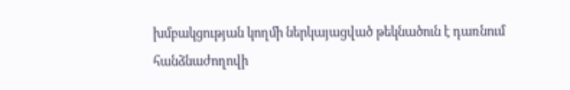խմբակցության կողմի ներկայացված թեկնածուն է դառնում հանձնաժողովի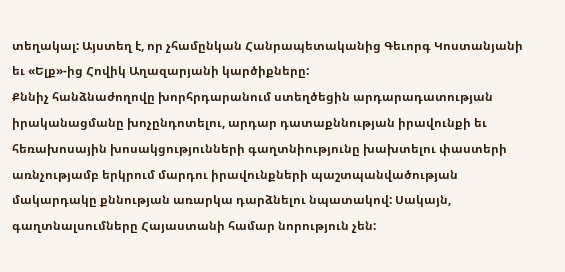տեղակալ: Այստեղ է, որ չհամընկան Հանրապետականից Գեւորգ Կոստանյանի եւ «Ելք»-ից Հովիկ Աղազարյանի կարծիքները:
Քննիչ հանձնաժողովը խորհրդարանում ստեղծեցին արդարադատության իրականացմանը խոչընդոտելու, արդար դատաքննության իրավունքի եւ հեռախոսային խոսակցությունների գաղտնիությունը խախտելու փաստերի առնչությամբ երկրում մարդու իրավունքների պաշտպանվածության մակարդակը քննության առարկա դարձնելու նպատակով: Սակայն, գաղտնալսումները Հայաստանի համար նորություն չեն: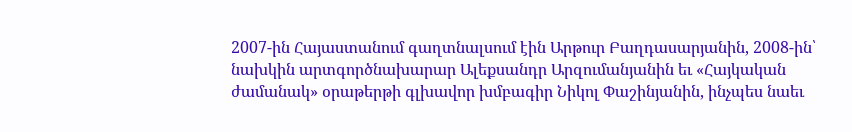2007-ին Հայաստանում գաղտնալսում էին Արթուր Բաղդասարյանին, 2008-ին՝ նախկին արտգործնախարար Ալեքսանդր Արզումանյանին եւ «Հայկական ժամանակ» օրաթերթի գլխավոր խմբագիր Նիկոլ Փաշինյանին, ինչպես նաեւ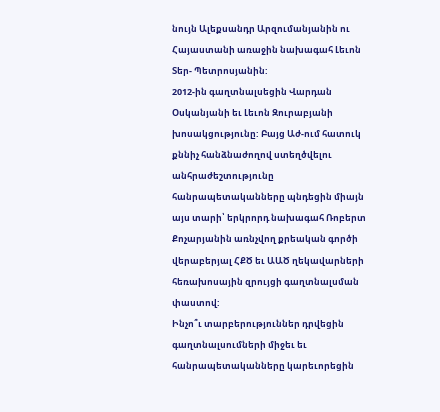նույն Ալեքսանդր Արզումանյանին ու Հայաստանի առաջին նախագահ Լեւոն Տեր- Պետրոսյանին:
2012-ին գաղտնալսեցին Վարդան Օսկանյանի եւ Լեւոն Զուրաբյանի խոսակցությունը: Բայց Աժ-ում հատուկ քննիչ հանձնաժողով ստեղծվելու անհրաժեշտությունը հանրապետականները պնդեցին միայն այս տարի՝ երկրորդ նախագահ Ռոբերտ Քոչարյանին առնչվող քրեական գործի վերաբերյալ ՀՔԾ եւ ԱԱԾ ղեկավարների հեռախոսային զրույցի գաղտնալսման փաստով:
Ինչո՞ւ տարբերություններ դրվեցին գաղտնալսումների միջեւ եւ հանրապետականները կարեւորեցին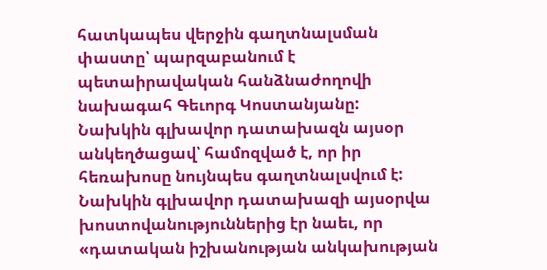հատկապես վերջին գաղտնալսման փաստը՝ պարզաբանում է պետաիրավական հանձնաժողովի նախագահ Գեւորգ Կոստանյանը:
Նախկին գլխավոր դատախազն այսօր անկեղծացավ՝ համոզված է, որ իր հեռախոսը նույնպես գաղտնալսվում է:
Նախկին գլխավոր դատախազի այսօրվա խոստովանություններից էր նաեւ, որ «դատական իշխանության անկախության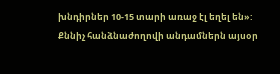խնդիրներ 10-15 տարի առաջ էլ եղել են»:
Քննիչ հանձնաժողովի անդամներն այսօր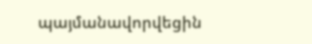պայմանավորվեցին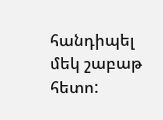հանդիպել մեկ շաբաթ հետո: